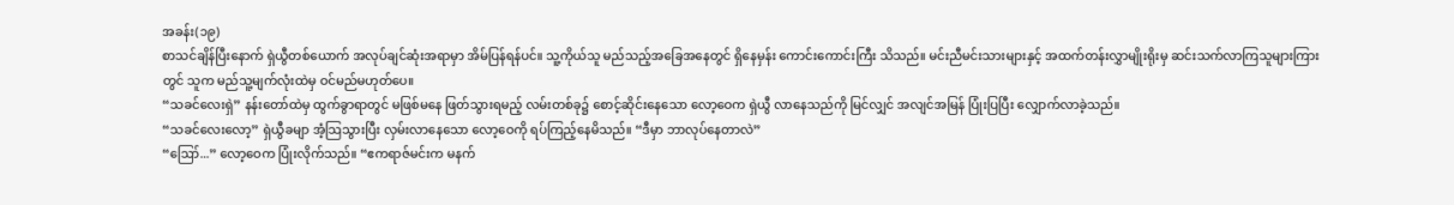အခန်း(၁၉)
စာသင်ချိန်ပြီးနောက် ရှဲယွီတစ်ယောက် အလုပ်ချင်ဆုံးအရာမှာ အိမ်ပြန်ရန်ပင်။ သူ့ကိုယ်သူ မည်သည့်အခြေအနေတွင် ရှိနေမှန်း ကောင်းကောင်းကြီး သိသည်။ မင်းညီမင်းသားများနှင့် အထက်တန်းလွှာမျိုးရိုးမှ ဆင်းသက်လာကြသူများကြားတွင် သူက မည်သူ့မျက်လုံးထဲမှ ဝင်မည်မဟုတ်ပေ။
“သခင်လေးရှဲ” နန်းတော်ထဲမှ ထွက်ခွာရာတွင် မဖြစ်မနေ ဖြတ်သွားရမည့် လမ်းတစ်ခု၌ စောင့်ဆိုင်းနေသော လော့ဝေက ရှဲယွီ လာနေသည်ကို မြင်လျှင် အလျင်အမြန် ပြုံးပြပြီး လျှောက်လာခဲ့သည်။
“သခင်လေးလော့” ရှဲယွီခမျာ အံ့သြသွားပြီး လှမ်းလာနေသော လော့ဝေကို ရပ်ကြည့်နေမိသည်။ “ဒီမှာ ဘာလုပ်နေတာလဲ”
“ဪ...” လော့ဝေက ပြုံးလိုက်သည်။ “ဧကရာဇ်မင်းက မနက်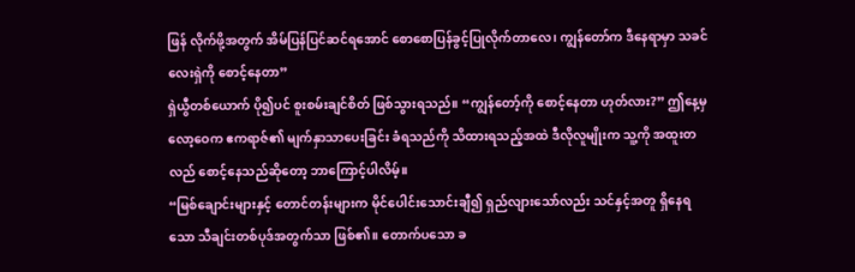ဖြန် လိုက်ဖို့အတွက် အိမ်ပြန်ပြင်ဆင်ရအောင် စောစောပြန်ခွင့်ပြုလိုက်တာလေ၊ ကျွန်တော်က ဒီနေရာမှာ သခင်လေးရှဲကို စောင့်နေတာ”
ရှဲယွီတစ်ယောက် ပို၍ပင် စူးစမ်းချင်စိတ် ဖြစ်သွားရသည်။ “ကျွန်တော့်ကို စောင့်နေတာ ဟုတ်လား?” ဤနေ့မှ လော့ဝေက ဧကရာဇ်၏ မျက်နှာသာပေးခြင်း ခံရသည်ကို သိထားရသည့်အထဲ ဒီလိုလူမျိုးက သူ့ကို အထူးတလည် စောင့်နေသည်ဆိုတော့ ဘာကြောင့်ပါလိမ့်။
“မြစ်ချောင်းများနှင့် တောင်တန်းများက မိုင်ပေါင်းသောင်းချီ၍ ရှည်လျားသော်လည်း သင်နှင့်အတူ ရှိနေရသော သီချင်းတစ်ပုဒ်အတွက်သာ ဖြစ်၏။ တောက်ပသော ခ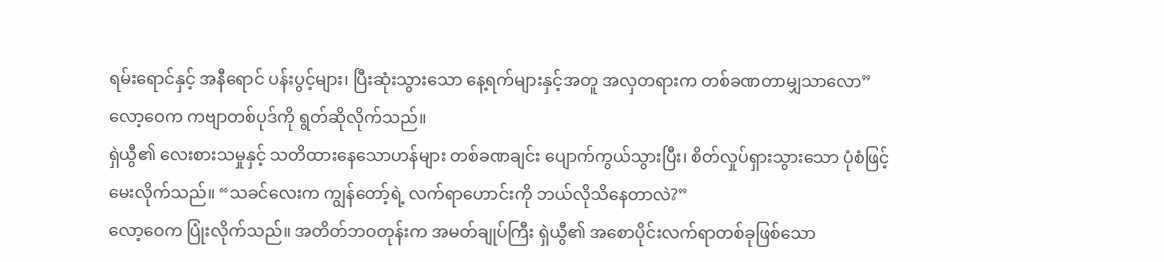ရမ်းရောင်နှင့် အနီရောင် ပန်းပွင့်များ၊ ပြီးဆုံးသွားသော နေ့ရက်များနှင့်အတူ အလှတရားက တစ်ခဏတာမျှသာလော” လော့ဝေက ကဗျာတစ်ပုဒ်ကို ရွတ်ဆိုလိုက်သည်။
ရှဲယွီ၏ လေးစားသမှုနှင့် သတိထားနေသောဟန်များ တစ်ခဏချင်း ပျောက်ကွယ်သွားပြီး၊ စိတ်လှုပ်ရှားသွားသော ပုံစံဖြင့် မေးလိုက်သည်။ “သခင်လေးက ကျွန်တော့်ရဲ့ လက်ရာဟောင်းကို ဘယ်လိုသိနေတာလဲ?”
လော့ဝေက ပြုံးလိုက်သည်။ အတိတ်ဘဝတုန်းက အမတ်ချုပ်ကြီး ရှဲယွီ၏ အစောပိုင်းလက်ရာတစ်ခုဖြစ်သော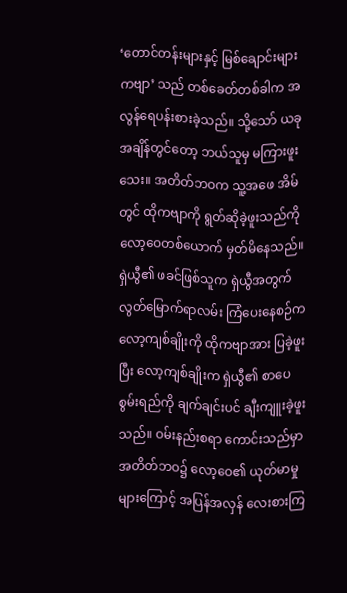‘တောင်တန်းများနှင့် မြစ်ချောင်းများ ကဗျာ’ သည် တစ်ခေတ်တစ်ခါက အလွန်ရေပန်းစားခဲ့သည်။ သို့သော် ယခုအချိန်တွင်တော့ ဘယ်သူမှ မကြားဖူးသေး။ အတိတ်ဘဝက သူ့အဖေ အိမ်တွင် ထိုကဗျာကို ရွတ်ဆိုခဲ့ဖူးသည်ကို လော့ဝေတစ်ယောက် မှတ်မိနေသည်။ ရှဲယွီ၏ ဖခင်ဖြစ်သူက ရှဲယွီအတွက် လွတ်မြောက်ရာလမ်း ကြံပေးနေစဉ်က လော့ကျစ်ချိုးကို ထိုကဗျာအား ပြခဲ့ဖူးပြီး လော့ကျစ်ချိုးက ရှဲယွီ၏ စာပေစွမ်းရည်ကို ချက်ချင်းပင် ချီးကျူးခဲ့ဖူးသည်။ ဝမ်းနည်းစရာ ကောင်းသည်မှာ အတိတ်ဘဝ၌ လော့ဝေ၏ ယုတ်မာမှုများကြောင့် အပြန်အလှန် လေးစားကြ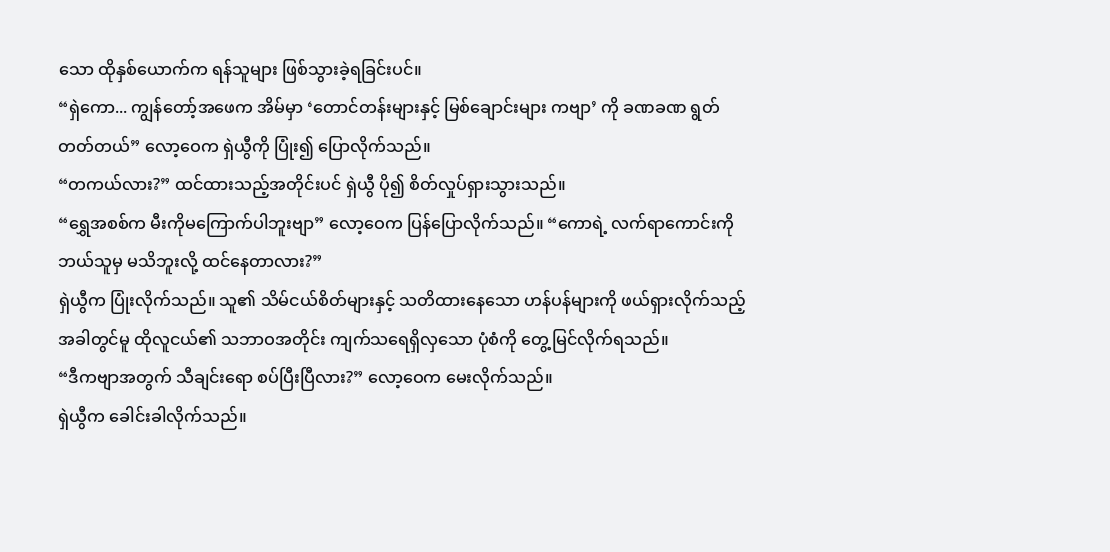သော ထိုနှစ်ယောက်က ရန်သူများ ဖြစ်သွားခဲ့ရခြင်းပင်။
“ရှဲကော... ကျွန်တော့်အဖေက အိမ်မှာ ‘တောင်တန်းများနှင့် မြစ်ချောင်းများ ကဗျာ’ ကို ခဏခဏ ရွတ်တတ်တယ်” လော့ဝေက ရှဲယွီကို ပြုံး၍ ပြောလိုက်သည်။
“တကယ်လား?” ထင်ထားသည့်အတိုင်းပင် ရှဲယွီ ပို၍ စိတ်လှုပ်ရှားသွားသည်။
“ရွှေအစစ်က မီးကိုမကြောက်ပါဘူးဗျာ” လော့ဝေက ပြန်ပြောလိုက်သည်။ “ကောရဲ့ လက်ရာကောင်းကို ဘယ်သူမှ မသိဘူးလို့ ထင်နေတာလား?”
ရှဲယွီက ပြုံးလိုက်သည်။ သူ၏ သိမ်ငယ်စိတ်များနှင့် သတိထားနေသော ဟန်ပန်များကို ဖယ်ရှားလိုက်သည့်အခါတွင်မူ ထိုလူငယ်၏ သဘာဝအတိုင်း ကျက်သရေရှိလှသော ပုံစံကို တွေ့မြင်လိုက်ရသည်။
“ဒီကဗျာအတွက် သီချင်းရော စပ်ပြီးပြီလား?” လော့ဝေက မေးလိုက်သည်။
ရှဲယွီက ခေါင်းခါလိုက်သည်။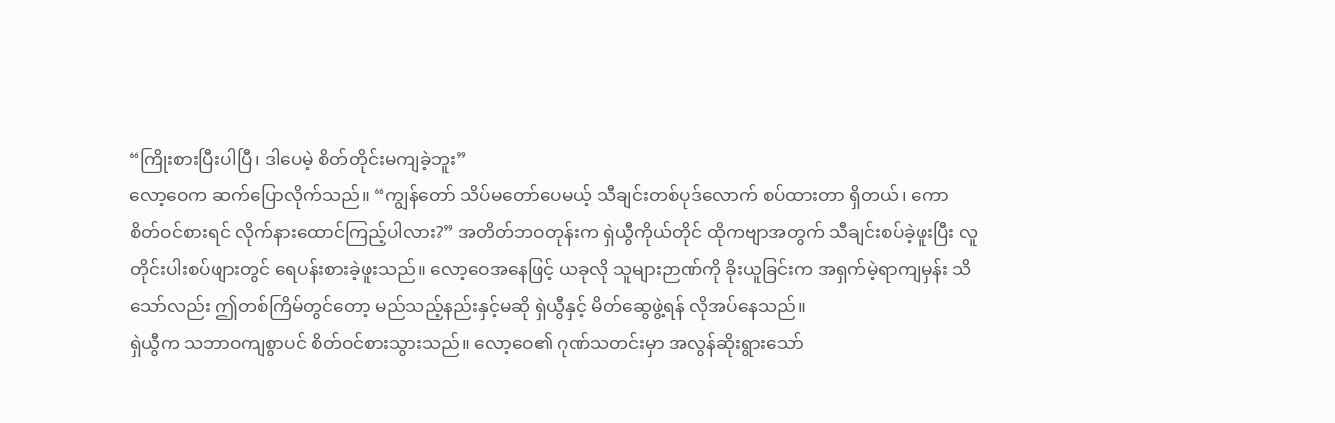“ကြိုးစားပြီးပါပြီ၊ ဒါပေမဲ့ စိတ်တိုင်းမကျခဲ့ဘူး”
လော့ဝေက ဆက်ပြောလိုက်သည်။ “ကျွန်တော် သိပ်မတော်ပေမယ့် သီချင်းတစ်ပုဒ်လောက် စပ်ထားတာ ရှိတယ်၊ ကော စိတ်ဝင်စားရင် လိုက်နားထောင်ကြည့်ပါလား?” အတိတ်ဘဝတုန်းက ရှဲယွီကိုယ်တိုင် ထိုကဗျာအတွက် သီချင်းစပ်ခဲ့ဖူးပြီး လူတိုင်းပါးစပ်ဖျားတွင် ရေပန်းစားခဲ့ဖူးသည်။ လော့ဝေအနေဖြင့် ယခုလို သူများဉာဏ်ကို ခိုးယူခြင်းက အရှက်မဲ့ရာကျမှန်း သိသော်လည်း ဤတစ်ကြိမ်တွင်တော့ မည်သည့်နည်းနှင့်မဆို ရှဲယွီနှင့် မိတ်ဆွေဖွဲ့ရန် လိုအပ်နေသည်။
ရှဲယွီက သဘာဝကျစွာပင် စိတ်ဝင်စားသွားသည်။ လော့ဝေ၏ ဂုဏ်သတင်းမှာ အလွန်ဆိုးရွားသော်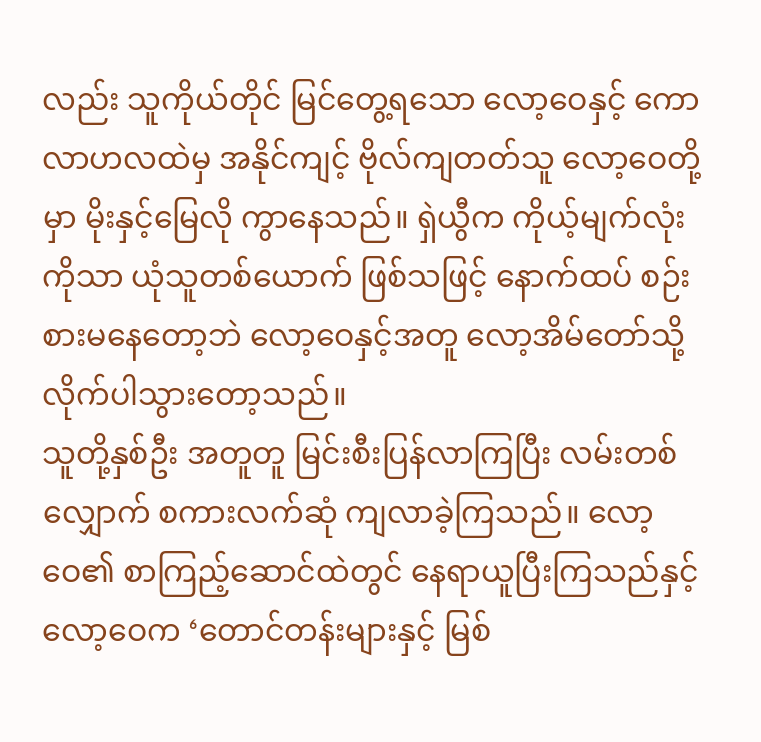လည်း သူကိုယ်တိုင် မြင်တွေ့ရသော လော့ဝေနှင့် ကောလာဟလထဲမှ အနိုင်ကျင့် ဗိုလ်ကျတတ်သူ လော့ဝေတို့မှာ မိုးနှင့်မြေလို ကွာနေသည်။ ရှဲယွီက ကိုယ့်မျက်လုံးကိုသာ ယုံသူတစ်ယောက် ဖြစ်သဖြင့် နောက်ထပ် စဉ်းစားမနေတော့ဘဲ လော့ဝေနှင့်အတူ လော့အိမ်တော်သို့ လိုက်ပါသွားတော့သည်။
သူတို့နှစ်ဦး အတူတူ မြင်းစီးပြန်လာကြပြီး လမ်းတစ်လျှောက် စကားလက်ဆုံ ကျလာခဲ့ကြသည်။ လော့ဝေ၏ စာကြည့်ဆောင်ထဲတွင် နေရာယူပြီးကြသည်နှင့် လော့ဝေက ‘တောင်တန်းများနှင့် မြစ်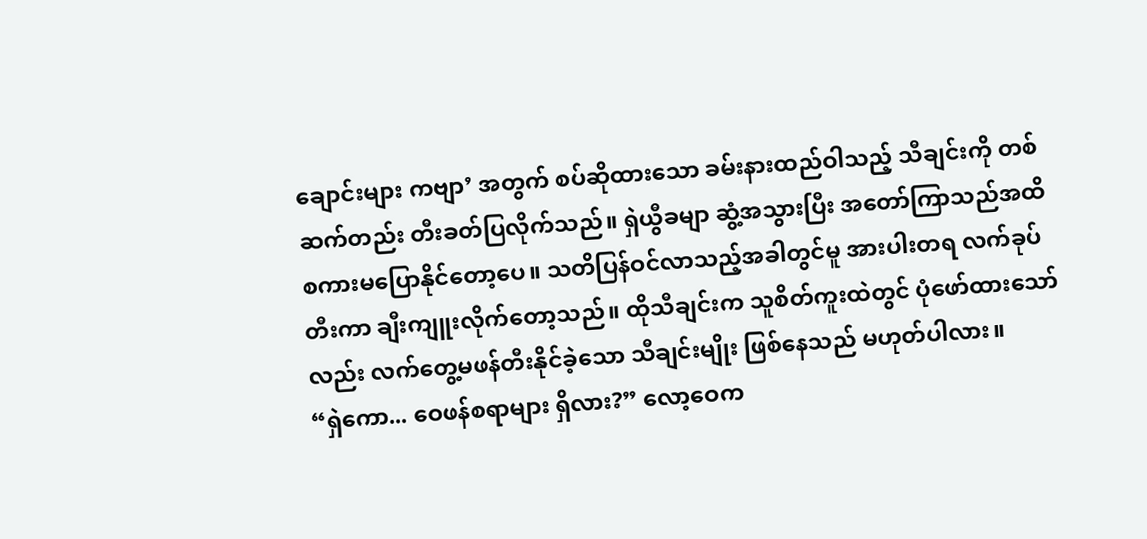ချောင်းများ ကဗျာ’ အတွက် စပ်ဆိုထားသော ခမ်းနားထည်ဝါသည့် သီချင်းကို တစ်ဆက်တည်း တီးခတ်ပြလိုက်သည်။ ရှဲယွီခမျာ ဆွံ့အသွားပြီး အတော်ကြာသည်အထိ စကားမပြောနိုင်တော့ပေ။ သတိပြန်ဝင်လာသည့်အခါတွင်မူ အားပါးတရ လက်ခုပ်တီးကာ ချီးကျူးလိုက်တော့သည်။ ထိုသီချင်းက သူစိတ်ကူးထဲတွင် ပုံဖော်ထားသော်လည်း လက်တွေ့မဖန်တီးနိုင်ခဲ့သော သီချင်းမျိုး ဖြစ်နေသည် မဟုတ်ပါလား။
“ရှဲကော... ဝေဖန်စရာများ ရှိလား?” လော့ဝေက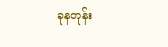ခုနတုန်း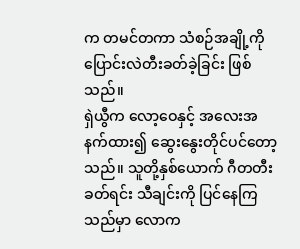က တမင်တကာ သံစဉ်အချို့ကို ပြောင်းလဲတီးခတ်ခဲ့ခြင်း ဖြစ်သည်။
ရှဲယွီက လော့ဝေနှင့် အလေးအနက်ထား၍ ဆွေးနွေးတိုင်ပင်တော့သည်။ သူတို့နှစ်ယောက် ဂီတတီးခတ်ရင်း သီချင်းကို ပြင်နေကြသည်မှာ လောက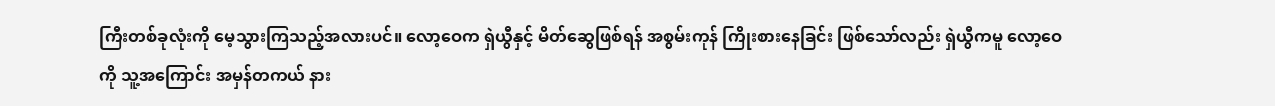ကြီးတစ်ခုလုံးကို မေ့သွားကြသည့်အလားပင်။ လော့ဝေက ရှဲယွီနှင့် မိတ်ဆွေဖြစ်ရန် အစွမ်းကုန် ကြိုးစားနေခြင်း ဖြစ်သော်လည်း ရှဲယွီကမူ လော့ဝေကို သူ့အကြောင်း အမှန်တကယ် နား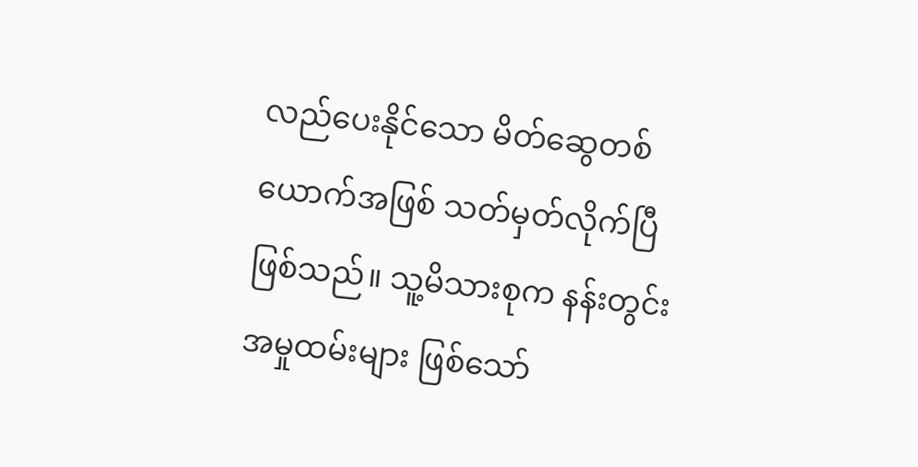လည်ပေးနိုင်သော မိတ်ဆွေတစ်ယောက်အဖြစ် သတ်မှတ်လိုက်ပြီ ဖြစ်သည်။ သူ့မိသားစုက နန်းတွင်းအမှုထမ်းများ ဖြစ်သော်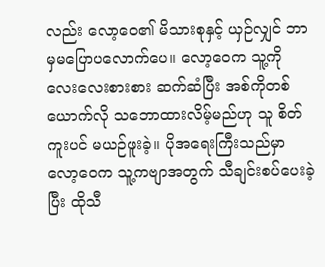လည်း လော့ဝေ၏ မိသားစုနှင့် ယှဉ်လျှင် ဘာမှမပြောပလောက်ပေ။ လော့ဝေက သူ့ကို လေးလေးစားစား ဆက်ဆံပြီး အစ်ကိုတစ်ယောက်လို သဘောထားလိမ့်မည်ဟု သူ စိတ်ကူးပင် မယဉ်ဖူးခဲ့။ ပိုအရေးကြီးသည်မှာ လော့ဝေက သူ့ကဗျာအတွက် သီချင်းစပ်ပေးခဲ့ပြီး ထိုသီ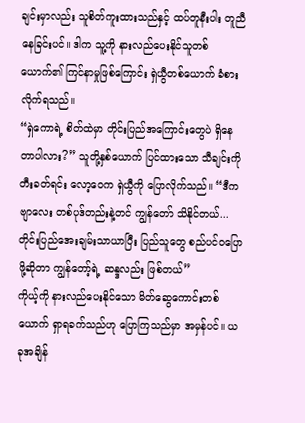ချင်းမှာလည်း သူစိတ်ကူးထားသည်နှင့် ထပ်တူနီးပါး တူညီနေခြင်းပင်။ ဒါက သူ့ကို နားလည်ပေးနိုင်သူတစ်ယောက်၏ ကြင်နာမှုဖြစ်ကြောင်း ရှဲယွီတစ်ယောက် ခံစားလိုက်ရသည်။
“ရှဲကောရဲ့ စိတ်ထဲမှာ တိုင်းပြည်အကြောင်းတွေပဲ ရှိနေတာပါလား?” သူတို့နှစ်ယောက် ပြင်ထားသော သီချင်းကို တီးခတ်ရင်း လော့ဝေက ရှဲယွီကို ပြောလိုက်သည်။ “ဒီကဗျာလေး တစ်ပုဒ်တည်းနဲ့တင် ကျွန်တော် သိနိုင်တယ်... တိုင်းပြည်အေးချမ်းသာယာပြီး ပြည်သူတွေ စည်ပင်ဝပြောဖို့ဆိုတာ ကျွန်တော့်ရဲ့ ဆန္ဒလည်း ဖြစ်တယ်”
ကိုယ့်ကို နားလည်ပေးနိုင်သော မိတ်ဆွေကောင်းတစ်ယောက် ရှာရခက်သည်ဟု ပြောကြသည်မှာ အမှန်ပင်။ ယခုအချိန်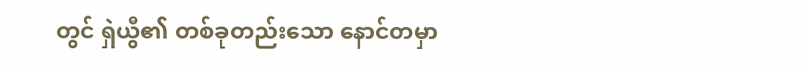တွင် ရှဲယွီ၏ တစ်ခုတည်းသော နောင်တမှာ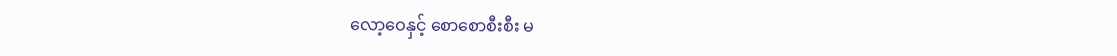လော့ဝေနှင့် စောစောစီးစီး မ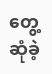တွေ့ဆုံခဲ့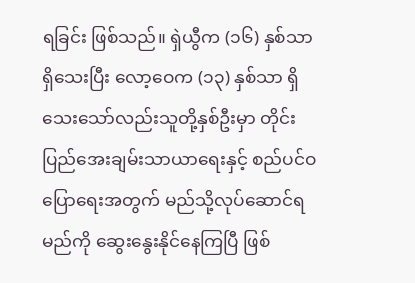ရခြင်း ဖြစ်သည်။ ရှဲယွီက (၁၆) နှစ်သာ ရှိသေးပြီး လော့ဝေက (၁၃) နှစ်သာ ရှိသေးသော်လည်းသူတို့နှစ်ဦးမှာ တိုင်းပြည်အေးချမ်းသာယာရေးနှင့် စည်ပင်ဝပြောရေးအတွက် မည်သို့လုပ်ဆောင်ရမည်ကို ဆွေးနွေးနိုင်နေကြပြီ ဖြစ်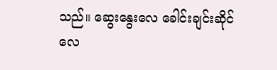သည်။ ဆွေးနွေးလေ ခေါင်းချင်းဆိုင်လေ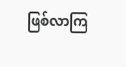ဖြစ်လာကြ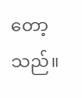တော့သည်။